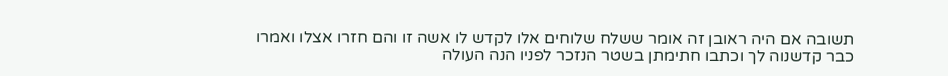תשובה אם היה ראובן זה אומר ששלח שלוחים אלו לקדש לו אשה זו והם חזרו אצלו ואמרו כבר קדשנוה לך וכתבו חתימתן בשטר הנזכר לפניו הנה העולה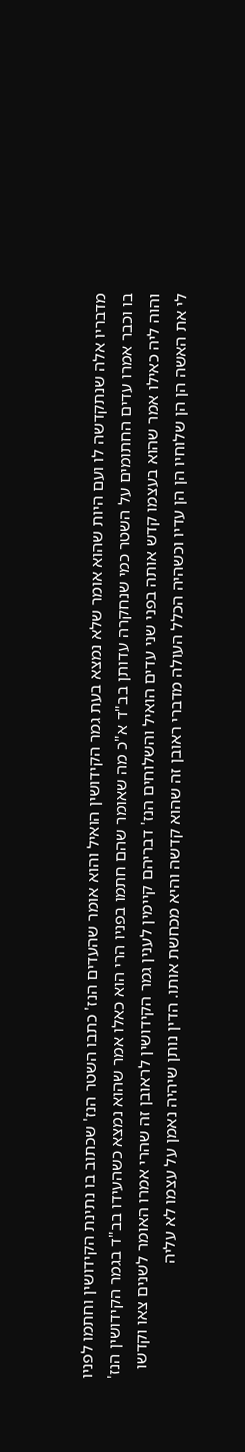מדבריו אלה שנתקדשה לו ועם היות שהוא אומר שלא נמצא בעת גמר הקידושין הואיל והוא אומר שהעדים הנז' כתבו השטר הנז' שכתוב בו נתינת הקידושין וחתמו לפניו בו וכבר אמרו עדים החתומים על השטר כמי שנחקרה עדותן בב"ד א"כ מה שאומר שהם חתמו בפניו הרי הוא כאלו אמר שהוא נמצא כשהעידו בב"ד בגמר הקידושין הנז' והוה ליה כאילו אמר שהוא בעצמו קדש אותה בפני שני עדים הואיל והשלוחים הנז' דבריהם קיימין לענין גמר הקידושין לראובן זה שהרי אמרו האומר לשנים צאו וקדשו לי את האשה הן הן שלוחיו הן הן עדיו וכשהיה הכלל העולה מדברי ראובן זה שהוא קדשה והיא מכחשת אותו. הדין נותן שיהיה נאמן על עצמו לא עליה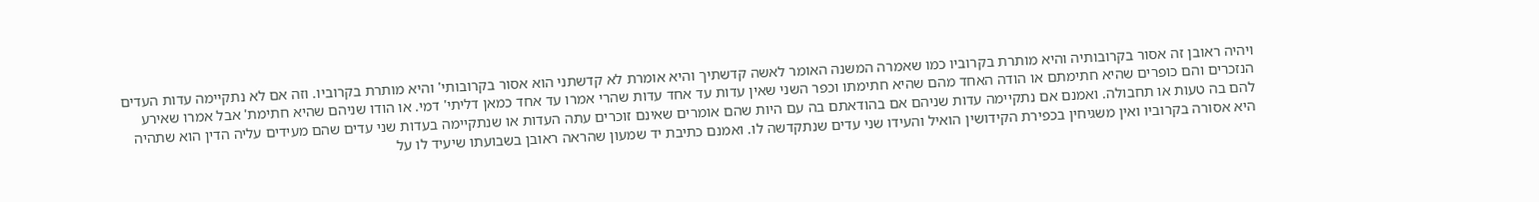ויהיה ראובן זה אסור בקרובותיה והיא מותרת בקרוביו כמו שאמרה המשנה האומר לאשה קדשתיך והיא אומרת לא קדשתני הוא אסור בקרובותי' והיא מותרת בקרוביו. וזה אם לא נתקיימה עדות העדים הנזכרים והם כופרים שהיא חתימתם או הודה האחד מהם שהיא חתימתו וכפר השני שאין עדות עד אחד עדות שהרי אמרו עד אחד כמאן דליתי' דמי. או הודו שניהם שהיא חתימת' אבל אמרו שאירע להם בה טעות או תחבולה. ואמנם אם נתקיימה עדות שניהם אם בהודאתם בה עם היות שהם אומרים שאינם זוכרים עתה העדות או שנתקיימה בעדות שני עדים שהם מעידים עליה הדין הוא שתהיה היא אסורה בקרוביו ואין משגיחין בכפירת הקידושין הואיל והעידו שני עדים שנתקדשה לו. ואמנם כתיבת יד שמעון שהראה ראובן בשבועתו שיעיד לו על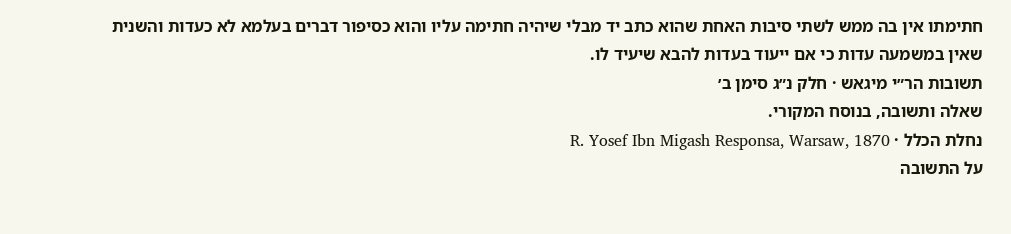חתימתו אין בה ממש לשתי סיבות האחת שהוא כתב יד מבלי שיהיה חתימה עליו והוא כסיפור דברים בעלמא לא כעדות והשנית שאין במשמעה עדות כי אם ייעוד בעדות להבא שיעיד לו.
תשובות הר״י מיגאש · חלק נ״ג סימן ב׳
שאלה ותשובה, בנוסח המקורי.
נחלת הכלל · R. Yosef Ibn Migash Responsa, Warsaw, 1870
על התשובה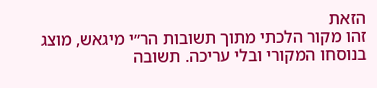הזאת
זהו מקור הלכתי מתוך תשובות הר״י מיגאש, מוצג בנוסחו המקורי ובלי עריכה. תשובה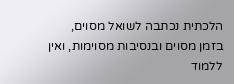הלכתית נכתבה לשואל מסוים, בזמן מסוים ובנסיבות מסוימות, ואין ללמוד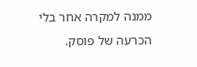ממנה למקרה אחר בלי הכרעה של פוסק.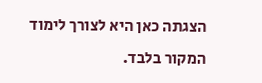הצגתה כאן היא לצורך לימוד המקור בלבד.